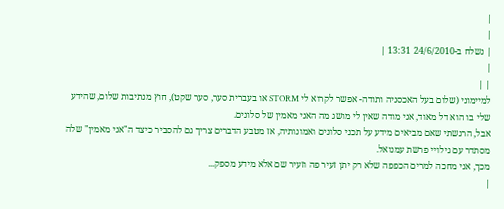|
|
| נשלח ב-24/6/2010 13:31 |
|
| |
למיימוני (שלום בעל האכסניה ותודה- אפשר לקרוא לי STORM או בעברית סער, סער שקט), חוץ מנתיבות שלום, שהידע שלי בו הוא דל מאוד, אני מודה שאין לי מושג מה האני מאמין של סלונים.
אבל, הרגשתי שאם מביאים מידע על תכני סלונים ואמונותיה, אז מטבע הדברים צריך גם להסביר כיצד ה"אני מאמין" שלה מסתדר עם גילויי פרשת עמנואל.
מכך, אני מחכה למרים הכפפה שלא רק יתן זעיר פה וזעיר שם אלא מידע מספק...
|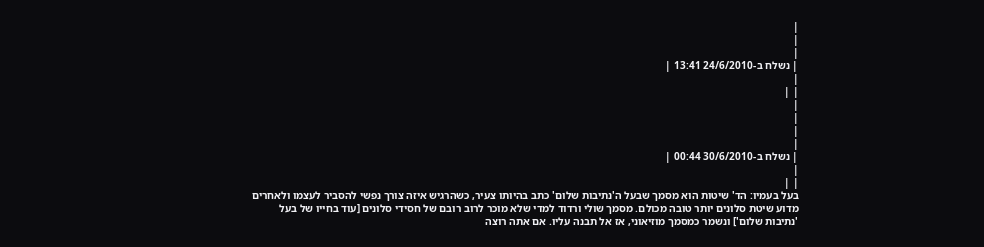|
|
|
| נשלח ב-24/6/2010 13:41 |
|
| |
|
|
|
|
| נשלח ב-30/6/2010 00:44 |
|
| |
בעל בעמיו: הד' שיטות הוא מסמך שבעל ה'נתיבות שלום' כתב בהיותו צעיר, כשהרגיש איזה צורך נפשי להסביר לעצמו ולאחרים מדוע שיטת סלונים יותר טובה מכולם. מסמך שולי ורדוד למדי שלא מוכר לרוב רובם של חסידי סלונים [עוד בחייו של בעל 'נתיבות שלום'] ונשמר כמסמך מוזיאוני, אז אל תבנה עליו. אם אתה רוצה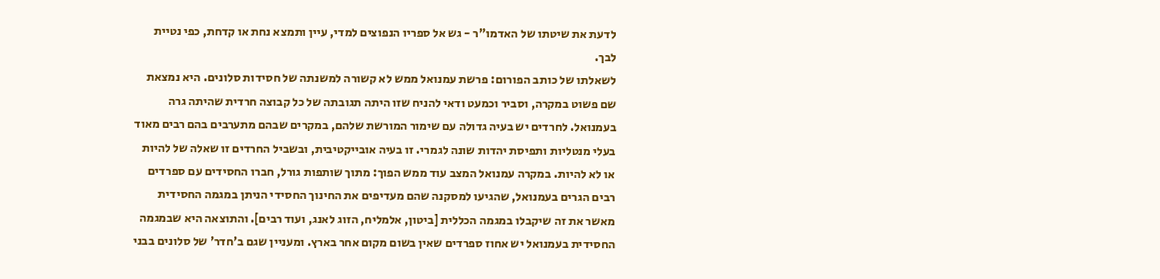לדעת את שיטתו של האדמו"ר - גש אל ספריו הנפוצים למדי, עיין ותמצא נחת או קדחת, כפי נטיית לבך.
לשאלתו של כותב הפורום: פרשת עמנואל ממש לא קשורה למשנתה של חסידות סלונים. היא נמצאת שם פשוט במקרה, וסביר וכמעט ודאי להניח שזו היתה תגובתה של כל קבוצה חרדית שהיתה גרה בעמנואל. לחרדים יש בעיה גדולה עם שימור המורשת שלהם, במקרים שבהם מתערבים בהם רבים מאוד בעלי מנטליות ותפיסת יהדות שונה לגמרי. זו בעיה אובייקטיבית, ובשביל החרדים זו שאלה של להיות או לא להיות. במקרה עמנואל המצב עוד ממש הפוך: מתוך שותפות גורל, חברו החסידים עם ספרדים רבים הגרים בעמנואל, שהגיעו למסקנה שהם מעדיפים את החינוך החסידי הניתן במגמה החסידית מאשר את זה שיקבלו במגמה הכללית [ביטון, אלמליח, הזוג לאנג, ועוד רבים]. והתוצאה היא שבמגמה החסידית בעמנואל יש אחוז ספרדים שאין בשום מקום אחר בארץ. ומעניין שגם ב'חדר' של סלונים בבני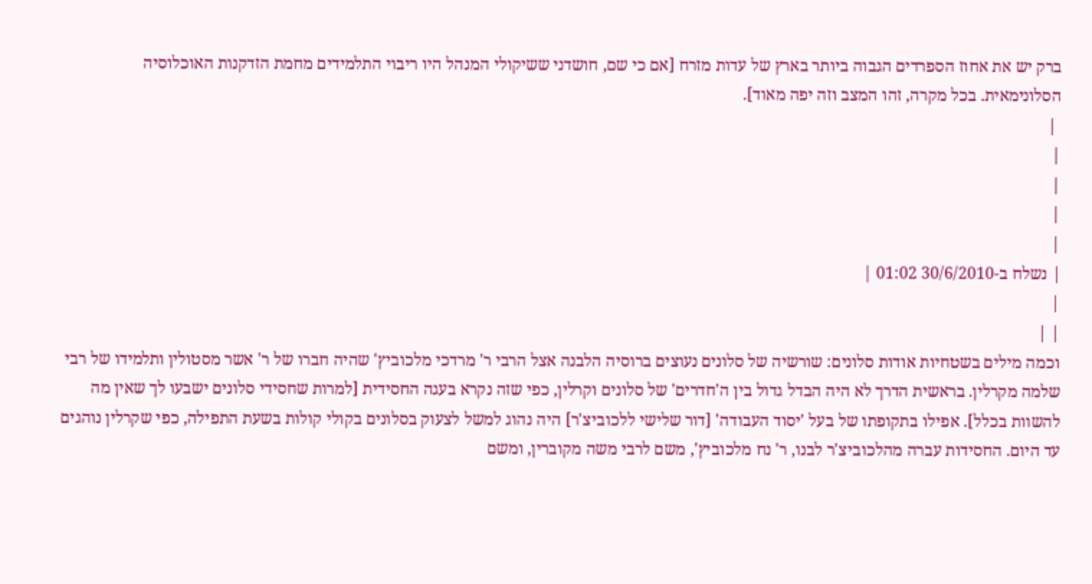ברק יש את אחוז הספרדים הגבוה ביותר בארץ של עדות מזרח [אם כי שם, חושדני ששיקולי המנהל היו ריבוי התלמידים מחמת הזדקנות האוכלוסיה הסלונימאית. בכל מקרה, זהו המצב וזה יפה מאוד].
 |
|
|
|
|
| נשלח ב-30/6/2010 01:02 |
|
| |
וכמה מילים בשטחיות אודות סלונים: שורשיה של סלונים נעוצים ברוסיה הלבנה אצל הרבי ר' מרדכי מלכוביץ' שהיה חברו של ר' אשר מסטולין ותלמידו של רבי שלמה מקרלין. בראשית הדרך לא היה הבדל גדול בין ה'חדרים' של סלונים וקרלין, כפי שזה נקרא בעגה החסידית [למרות שחסידי סלונים ישבעו לך שאין מה להשוות בכלל]. אפילו בתקופתו של בעל 'יסוד העבודה' [דור שלישי ללכוביצ'ר] היה נהוג למשל לצעוק בסלונים בקולי קולות בשעת התפילה, כפי שקרלין נוהגים עד היום. החסידות עברה מהלכוביצ'ר לבנו, ר' נח מלכוביץ', משם לרבי משה מקוברין, ומשם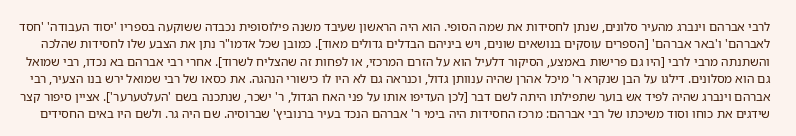לרבי אברהם וינברג מהעיר סלונים, שנתן לחסידות את שמה הסופי. הוא היה הראשון שעיבד משנה פילוסופית נכבדה ששוקעה בספריו 'יסוד העבודה' 'חסד לאברהם' ו'באר אברהם' [הספרים עוסקים בנושאים שונים, ויש ביניהם הבדלים גדולים מאוד]. כמובן שכל אדמו"ר נתן את הצבע שלו לחסידות שהלכה והשתנתה מרבי לרבי [היו גם פרישות באמצע, הסיקור דלעיל הוא על הזרם המרכזי, או לפחות זה שהצליח לשרוד]. אחרי רבי אברהם בא נכדו, רבי שמואל גם הוא מסלונים. דילגו על הבן שנקרא ר' מיכל אהרן שהיה ענוותן גדול, וכנראה גם לא היו לו כישורי הנהגה. את כסאו של רבי שמואל ירש בנו הצעיר, רבי אברהם וינברג שהיה לפיד אש בוער שתפילתו היתה לשם דבר [לכן העדיפו אותו על פני האח הגדול, ר' ישכר, שנתכנה בשם 'העלטערער']. אציין סיפור קצר שידגים את כוחו וסוד משיכתו של רבי אברהם: מרכז החסידות היה בימי ר' אברהם הנכד בעיר ברנוביץ' שברוסיה. שם היה גר. ולשם היו באים החסידים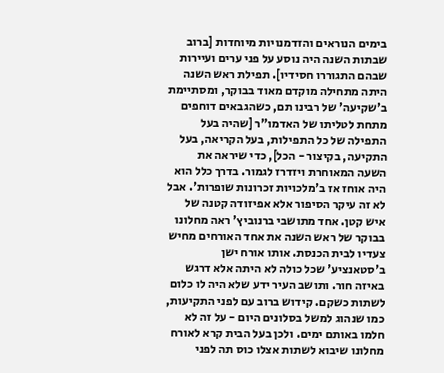בימים הנוראים והזדמנויות מיוחדות [ברוב שבתות השנה היה נוסע על פני ערים ועיירות שבהם התגוררו חסידיו]. תפילת ראש השנה היתה מתחילה מוקדם מאוד בבוקר, ומסתיימת ב'שקיעה' של רבינו תם, כשהגבאים דוחפים מתחת לטליתו של האדמו"ר [שהיה בעל התפילה של כל התפילות, בעל הקריאה, בעל התקיעה, בקיצור - הכל], כדי שיראה את השעה המאוחרת ויזדרז לגמור. בדרך כלל הוא היה אוחז אז ב'מלכויות זכרונות שופרות'. אבל לא זה עיקר הסיפור אלא אפיזודה קטנה של איש קטן. אחד מתושבי ברנוביץ' ראה מחלונו בבוקר של ראש השנה את אחד האורחים מחיש צעדיו לבית הכנסת. אותו אורח ישן ב'סטאנציע' שכל כולה לא היתה אלא דרגש באיזה חור. ותושב העיר ידע שלא היה לו כלום לשתות כשקם. קידוש ברוב עם לפני התקיעות, כמו שנהוג למשל בסלונים היום - על זה לא חלמו באותם ימים. ולכן בעל הבית קרא לאורח מחלונו שיבוא לשתות אצלו כוס תה לפני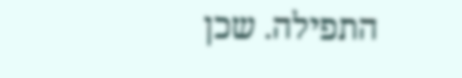התפילה. שכן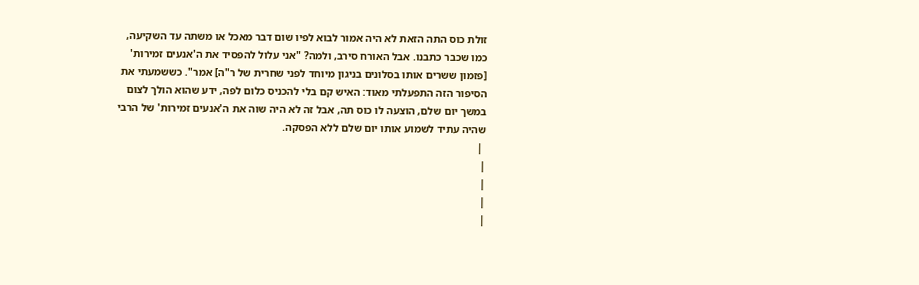זולת כוס התה הזאת לא היה אמור לבוא לפיו שום דבר מאכל או משתה עד השקיעה, כמו שכבר כתבנו. אבל האורח סירב, ולמה? "אני עלול להפסיד את ה'אנעים זמירות' [פזמון ששרים אותו בסלונים בניגון מיוחד לפני שחרית של ר"ה] אמר". כששמעתי את הסיפור הזה התפעלתי מאוד: האיש קם בלי להכניס כלום לפה, ידע שהוא הולך לצום במשך יום שלם, הוצעה לו כוס תה, אבל זה לא היה שוה את ה'אנעים זמירות' של הרבי שהיה עתיד לשמוע אותו יום שלם ללא הפסקה.
 |
|
|
|
|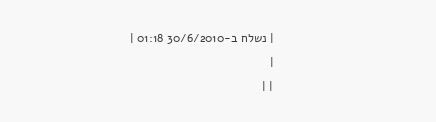| נשלח ב-30/6/2010 01:18 |
|
| |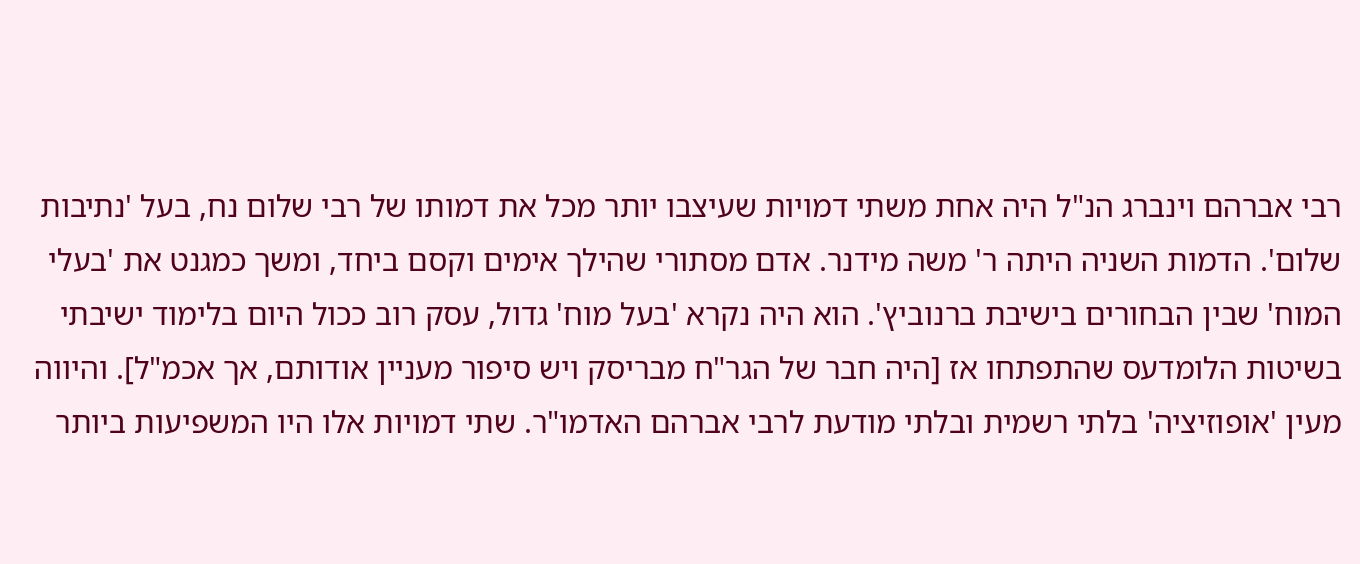רבי אברהם וינברג הנ"ל היה אחת משתי דמויות שעיצבו יותר מכל את דמותו של רבי שלום נח, בעל 'נתיבות שלום'. הדמות השניה היתה ר' משה מידנר. אדם מסתורי שהילך אימים וקסם ביחד, ומשך כמגנט את 'בעלי המוח' שבין הבחורים בישיבת ברנוביץ'. הוא היה נקרא 'בעל מוח' גדול, עסק רוב ככול היום בלימוד ישיבתי בשיטות הלומדעס שהתפתחו אז [היה חבר של הגר"ח מבריסק ויש סיפור מעניין אודותם, אך אכמ"ל]. והיווה מעין 'אופוזיציה' בלתי רשמית ובלתי מודעת לרבי אברהם האדמו"ר. שתי דמויות אלו היו המשפיעות ביותר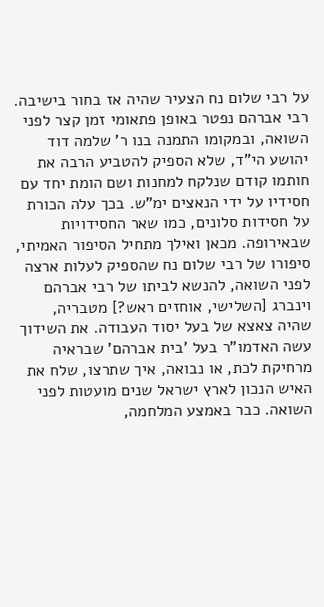על רבי שלום נח הצעיר שהיה אז בחור בישיבה. רבי אברהם נפטר באופן פתאומי זמן קצר לפני השואה, ובמקומו התמנה בנו ר' שלמה דוד יהושע הי"ד, שלא הספיק להטביע הרבה את חותמו קודם שנלקח למחנות ושם הומת יחד עם חסידיו על ידי הנאצים ימ"ש. בכך עלה הכורת על חסידות סלונים, כמו שאר החסידויות שבאירופה. מכאן ואילך מתחיל הסיפור האמיתי, סיפורו של רבי שלום נח שהספיק לעלות ארצה לפני השואה, להנשא לביתו של רבי אברהם וינברג [השלישי, אוחזים ראש?] מטבריה, שהיה צאצא של בעל יסוד העבודה. את השידוך עשה האדמו"ר בעל 'בית אברהם' שבראיה מרחיקת לכת, או נבואה, איך שתרצו, שלח את האיש הנכון לארץ ישראל שנים מועטות לפני השואה. כבר באמצע המלחמה,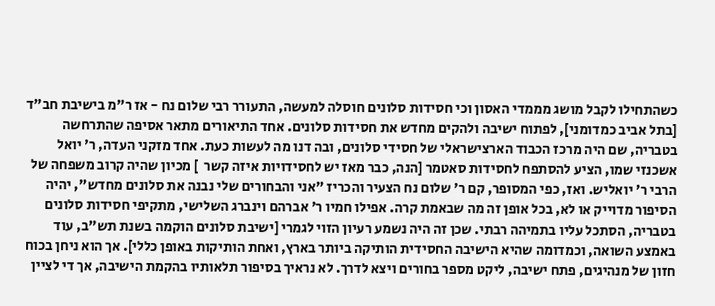כשהתחילו לקבל מושג מממדי האסון וכי חסידות סלונים חוסלה למעשה, התעורר רבי שלום נח - אז ר"מ בישיבת חב"ד [בתל אביב כמדומני], לפתוח ישיבה ולהקים מחדש את חסידות סלונים. אחד התיאורים מתאר אסיפה שהתרחשה בטבריה, שם היה מרכז הכבוד הארצישראלי של חסידי סלונים, ובה דנו מה לעשות כעת. אחד מזקני העדה, ר' יואל אשכנזי שמו, הציע להסתפח לחסידות סאטמר [הנה, כבר מאז יש לחסידויות איזה קשר  ] מכיון שהיה קרוב משפחה של הרבי ר' יואליש. ואז, כפי המסופר, קם ר' שלום נח הצעיר והכריז "אני והבחורים שלי נבנה את סלונים מחדש", יהיה הסיפור מדוייק או לא, בכל אופן זה מה שבאמת קרה. אפילו חמיו ר' אברהם וינברג השלישי, מתקיפי חסידות סלונים בטבריה, הסתכל עליו בתמיהה רבתי. שכן זה היה נשמע רעיון הזוי לגמרי [ישיבת סלונים הוקמה בשנת תש"ב, עוד באמצע השואה, וכמדומה שהיא הישיבה החסידית הותיקה ביותר בארץ, ואחת הותיקות באופן כללי]. אך הוא ניחן בכוח חזון של מנהיגים, פתח ישיבה, ליקט מספר בחורים ויצא לדרך. לא נראיך בסיפור תלאותיו בהקמת הישיבה, אך די לציין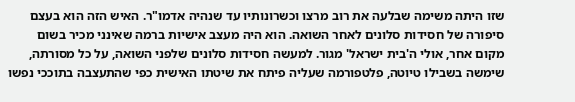שזו היתה משימה שבלעה את רוב מרצו וכשרונותיו עד שנהיה אדמו"ר. האיש הזה הוא בעצם סיפורה של חסידות סלונים לאחר השואה. הוא היה מעצב אישיות ברמה שאינני מכיר בשום מקום אחר, אולי ה'בית ישראל' מגור. למעשה חסידות סלונים שלפני השואה, על כל מסורתה, שימשה בשבילו טיוטה, פלטפורמה שעליה פיתח את שיטתו האישית כפי שהתעצבה בתוככי נפשו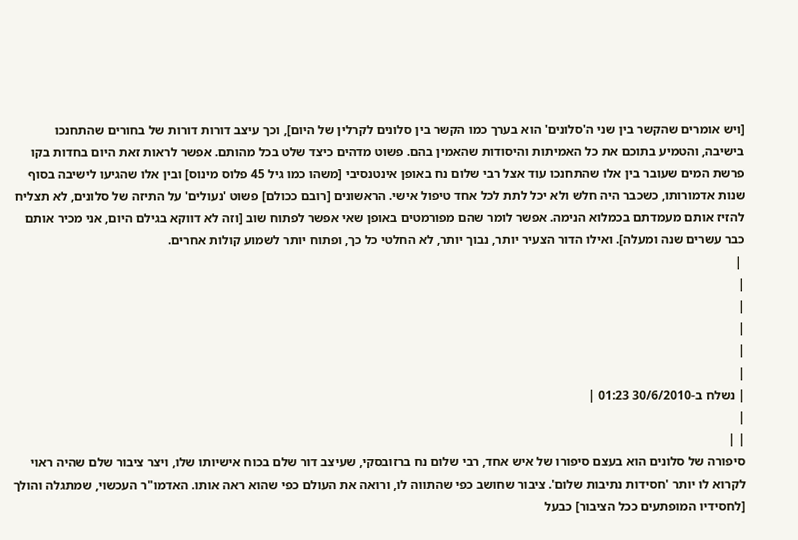[ויש אומרים שהקשר בין שני ה'סלונים' הוא בערך כמו הקשר בין סלונים לקרלין של היום], וכך עיצב דורות דורות של בחורים שהתחנכו בישיבה, והטמיע בתוכם את כל האמיתות והיסודות שהאמין בהם. פשוט מדהים כיצד שלט בכל מהותם. אפשר לראות זאת היום בחדות בקו פרשת המים שעובר בין אלו שהתחנכו עוד אצל רבי שלום נח באופן אינטנסיבי [משהו כמו גיל 45 פלוס מינוס] ובין אלו שהגיעו לישיבה בסוף שנות אדמורותו, כשכבר היה חלש ולא יכל לתת לכל אחד טיפול אישי. הראשונים [רובם ככולם] פשוט 'נעולים' על התיזה של סלונים, לא תצליח להזיז אותם מעמדתם בכמלוא הנימה. אפשר לומר שהם מפורמטים באופן שאי אפשר לפתוח שוב [וזה לא דווקא בגילם היום, אני מכיר אותם כבר עשרים שנה ומעלה]. ואילו הדור הצעיר יותר, נבוך יותר, לא החלטי כל כך, ופתוח יותר לשמוע קולות אחרים.
 |
|
|
|
|
|
| נשלח ב-30/6/2010 01:23 |
|
| |
סיפורה של סלונים הוא בעצם סיפורו של איש אחד, רבי שלום נח ברזובסקי, שעיצב דור שלם בכוח אישיותו שלו, ויצר ציבור שלם שהיה ראוי לקרוא לו יותר 'חסידות נתיבות שלום'. ציבור שחושב כפי שהתווה לו, ורואה את העולם כפי שהוא ראה אותו. האדמו"ר העכשוי, שמתגלה והולך [לחסידיו המופתעים ככל הציבור] כבעל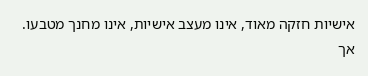אישיות חזקה מאוד, אינו מעצב אישיות, אינו מחנך מטבעו. אך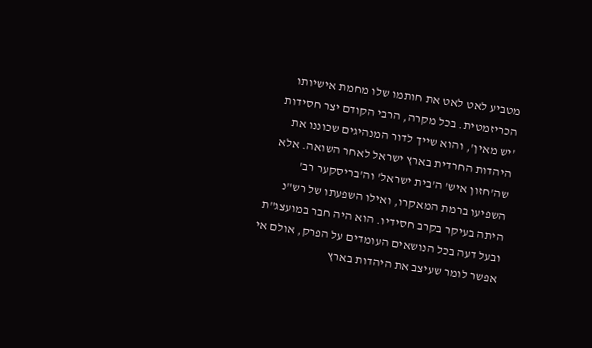מטביע לאט לאט את חותמו שלו מחמת אישיותו הכריזמטית. בכל מקרה, הרבי הקודם יצר חסידות 'יש מאין', והוא שייך לדור המנהיגים שכוננו את היהדות החרדית בארץ ישראל לאחר השואה. אלא שה'חזון איש' ה'בית ישראל' וה'בריסקער רב' השפיעו ברמת המאקרו, ואילו השפעתו של רש"נ היתה בעיקר בקרב חסידיו. הוא היה חבר במועצג"ת ובעל דעה בכל הנושאים העומדים על הפרק, אולם אי אפשר לומר שעיצב את היהדות בארץ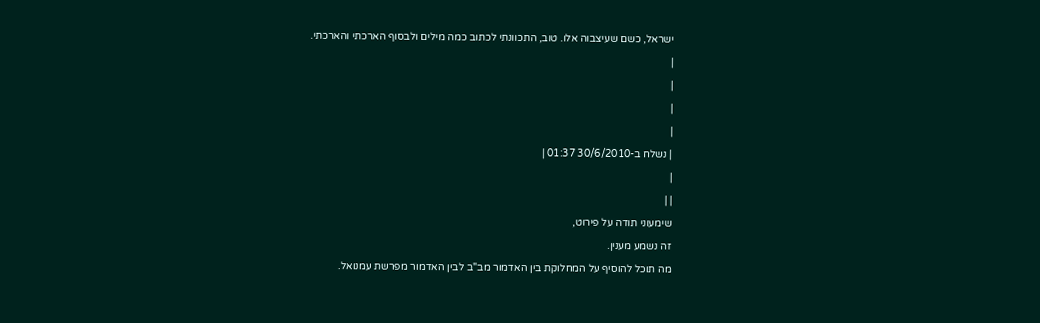ישראל, כשם שעיצבוה אלו. טוב, התכוונתי לכתוב כמה מילים ולבסוף הארכתי והארכתי.
|
|
|
|
| נשלח ב-30/6/2010 01:37 |
|
| |
שימעוני תודה על פירוט,
זה נשמע מענין.
מה תוכל להוסיף על המחלוקת בין האדמור מב"ב לבין האדמור מפרשת עמנואל.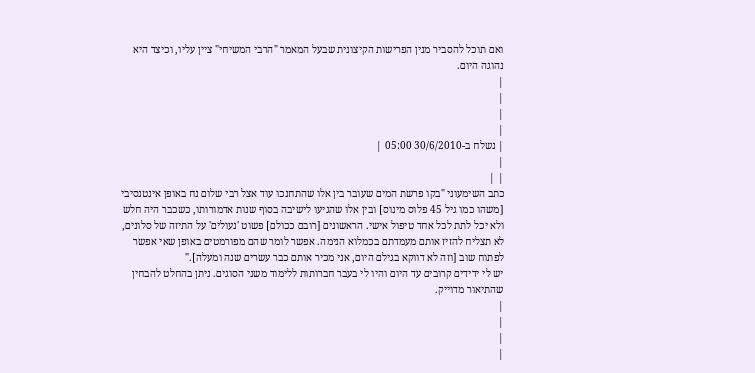ואם תוכל להסביר מנין הפרישות הקיצונית שבעל המאמר "הרבי המשיחי" ציין עליו, וכיצד היא נהוגה היום.
|
|
|
|
| נשלח ב-30/6/2010 05:00 |
|
| |
כתב השימעוני "בקו פרשת המים שעובר בין אלו שהתחנכו עוד אצל רבי שלום נח באופן אינטנסיבי [משהו כמו גיל 45 פלוס מינוס] ובין אלו שהגיעו לישיבה בסוף שנות אדמורותו, כשכבר היה חלש ולא יכל לתת לכל אחד טיפול אישי. הראשונים [רובם ככולם] פשוט 'נעולים' על התיזה של סלונים, לא תצליח להזיז אותם מעמדתם בכמלוא הנימה. אפשר לומר שהם מפורמטים באופן שאי אפשר לפתוח שוב [וזה לא דווקא בגילם היום, אני מכיר אותם כבר עשרים שנה ומעלה]."
יש לי ידידים קרובים עד היום והיו לי בעבר חברותות ללימוד משני הסוגים. ניתן בהחלט להבחין שהתיאור מדוייק.
|
|
|
|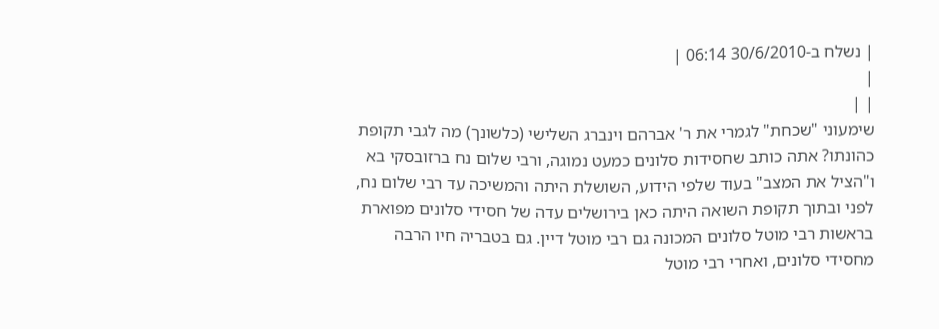| נשלח ב-30/6/2010 06:14 |
|
| |
שימעוני "שכחת" לגמרי את ר' אברהם וינברג השלישי (כלשונך) מה לגבי תקופת כהונתו? אתה כותב שחסידות סלונים כמעט נמוגה, ורבי שלום נח ברזובסקי בא ו"הציל את המצב" בעוד שלפי הידוע, השושלת היתה והמשיכה עד רבי שלום נח, לפני ובתוך תקופת השואה היתה כאן בירושלים עדה של חסידי סלונים מפוארת בראשות רבי מוטל סלונים המכונה גם רבי מוטל דיין. גם בטבריה חיו הרבה מחסידי סלונים, ואחרי רבי מוטל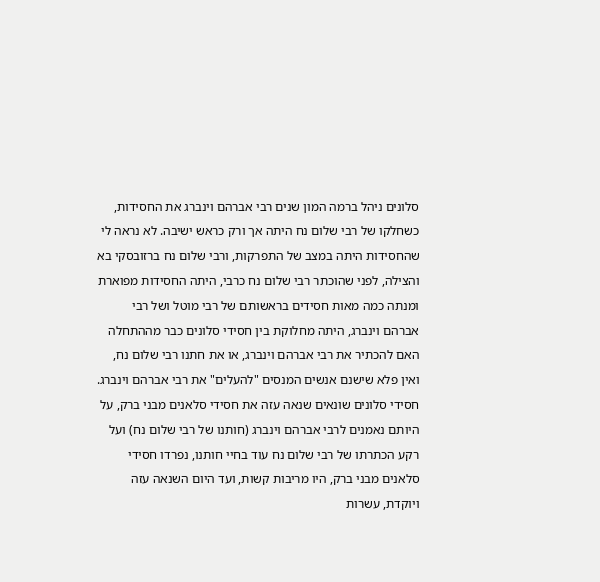סלונים ניהל ברמה המון שנים רבי אברהם וינברג את החסידות, כשחלקו של רבי שלום נח היתה אך ורק כראש ישיבה. לא נראה לי שהחסידות היתה במצב של התפרקות, ורבי שלום נח ברזובסקי בא והצילה, לפני שהוכתר רבי שלום נח כרבי, היתה החסידות מפוארת ומנתה כמה מאות חסידים בראשותם של רבי מוטל ושל רבי אברהם וינברג, היתה מחלוקת בין חסידי סלונים כבר מההתחלה האם להכתיר את רבי אברהם וינברג, או את חתנו רבי שלום נח, ואין פלא שישנם אנשים המנסים "להעלים" את רבי אברהם וינברג.
חסידי סלונים שונאים שנאה עזה את חסידי סלאנים מבני ברק, על היותם נאמנים לרבי אברהם וינברג (חותנו של רבי שלום נח) ועל רקע הכתרתו של רבי שלום נח עוד בחיי חותנו, נפרדו חסידי סלאנים מבני ברק, היו מריבות קשות, ועד היום השנאה עזה ויוקדת, עשרות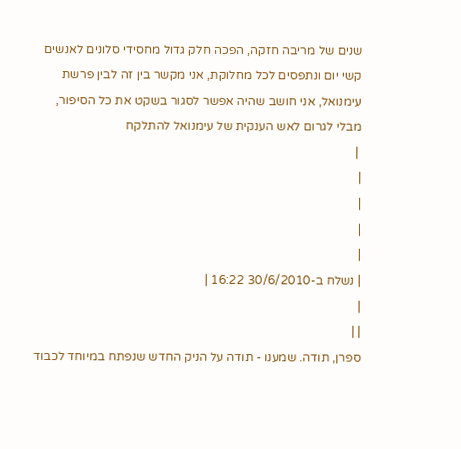שנים של מריבה חזקה, הפכה חלק גדול מחסידי סלונים לאנשים קשי יום ונתפסים לכל מחלוקת, אני מקשר בין זה לבין פרשת עימנואל, אני חושב שהיה אפשר לסגור בשקט את כל הסיפור, מבלי לגרום לאש הענקית של עימנואל להתלקח
 |
|
|
|
|
| נשלח ב-30/6/2010 16:22 |
|
| |
ספרן, תודה. שמענו - תודה על הניק החדש שנפתח במיוחד לכבוד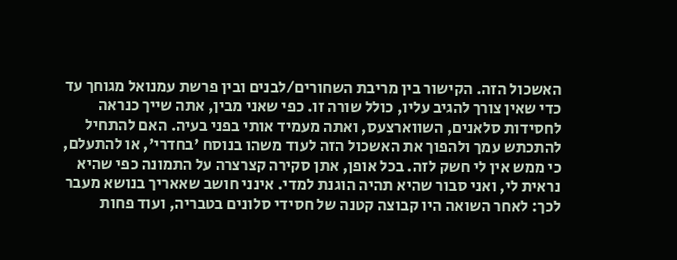האשכול הזה. הקישור בין מריבת השחורים/לבנים ובין פרשת עמנואל מגוחך עד כדי שאין צורך להגיב עליו, כולל שורה זו. כפי שאני מבין, אתה שייך כנראה לחסידות סלאנים, השווארצעס, ואתה מעמיד אותי בפני בעיה. האם להתחיל להתכתש עמך ולהפוך את האשכול הזה לעוד משהו בנוסח 'בחדרי', או להתעלם, כי ממש אין לי חשק לזה. בכל אופן, אתן סקירה קצרצרה על התמונה כפי שהיא נראית לי, ואני סבור שהיא תהיה הוגנת למדי. אינני חושב שאאריך בנושא מעבר לכך: לאחר השואה היו קבוצה קטנה של חסידי סלונים בטבריה, ועוד פחות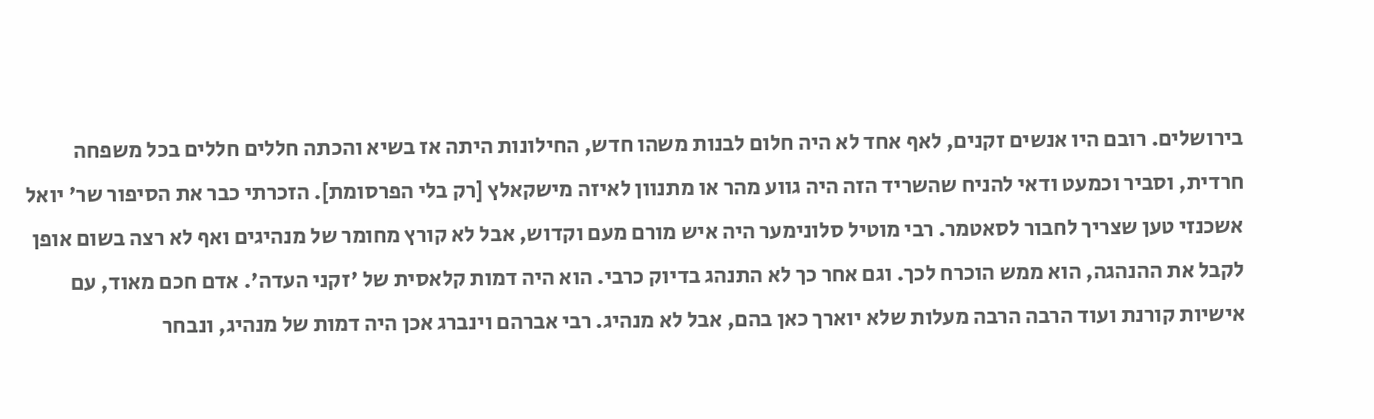בירושלים. רובם היו אנשים זקנים, לאף אחד לא היה חלום לבנות משהו חדש, החילונות היתה אז בשיא והכתה חללים חללים בכל משפחה חרדית, וסביר וכמעט ודאי להניח שהשריד הזה היה גווע מהר או מתנוון לאיזה מישקאלץ [רק בלי הפרסומת]. הזכרתי כבר את הסיפור שר' יואל אשכנזי טען שצריך לחבור לסאטמר. רבי מוטיל סלונימער היה איש מורם מעם וקדוש, אבל לא קורץ מחומר של מנהיגים ואף לא רצה בשום אופן לקבל את ההנהגה, הוא ממש הוכרח לכך. וגם אחר כך לא התנהג בדיוק כרבי. הוא היה דמות קלאסית של 'זקני העדה'. אדם חכם מאוד, עם אישיות קורנת ועוד הרבה הרבה מעלות שלא יוארך כאן בהם, אבל לא מנהיג. רבי אברהם וינברג אכן היה דמות של מנהיג, ונבחר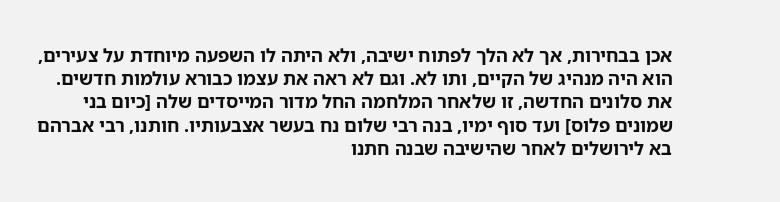אכן בבחירות, אך לא הלך לפתוח ישיבה, ולא היתה לו השפעה מיוחדת על צעירים, הוא היה מנהיג של הקיים, ותו לא. וגם לא ראה את עצמו כבורא עולמות חדשים. את סלונים החדשה, זו שלאחר המלחמה החל מדור המייסדים שלה [כיום בני שמונים פלוס] ועד סוף ימיו, בנה רבי שלום נח בעשר אצבעותיו. חותנו, רבי אברהם בא לירושלים לאחר שהישיבה שבנה חתנו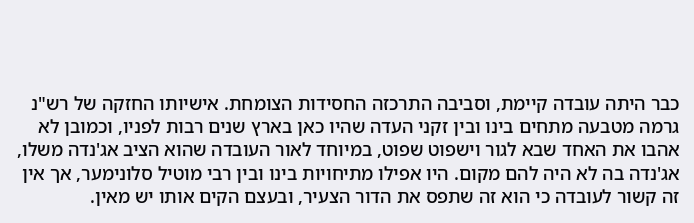כבר היתה עובדה קיימת, וסביבה התרכזה החסידות הצומחת. אישיותו החזקה של רש"נ גרמה מטבעה מתחים בינו ובין זקני העדה שהיו כאן בארץ שנים רבות לפניו, וכמובן לא אהבו את האחד שבא לגור וישפוט שפוט, במיוחד לאור העובדה שהוא הציב אג'נדה משלו, אג'נדה בה לא היה להם מקום. היו אפילו מתיחויות בינו ובין רבי מוטיל סלונימער, אך אין זה קשור לעובדה כי הוא זה שתפס את הדור הצעיר, ובעצם הקים אותו יש מאין.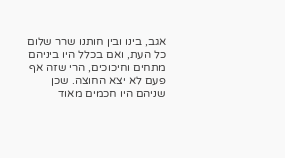אגב, בינו ובין חותנו שרר שלום כל העת, ואם בכלל היו ביניהם מתחים וחיכוכים, הרי שזה אף פעם לא יצא החוצה. שכן שניהם היו חכמים מאוד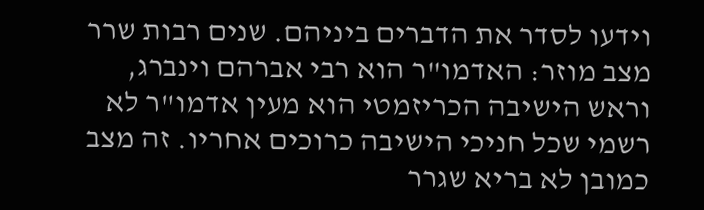וידעו לסדר את הדברים ביניהם. שנים רבות שרר מצב מוזר: האדמו"ר הוא רבי אברהם וינברג, וראש הישיבה הכריזמטי הוא מעין אדמו"ר לא רשמי שכל חניכי הישיבה כרוכים אחריו. זה מצב כמובן לא בריא שגרר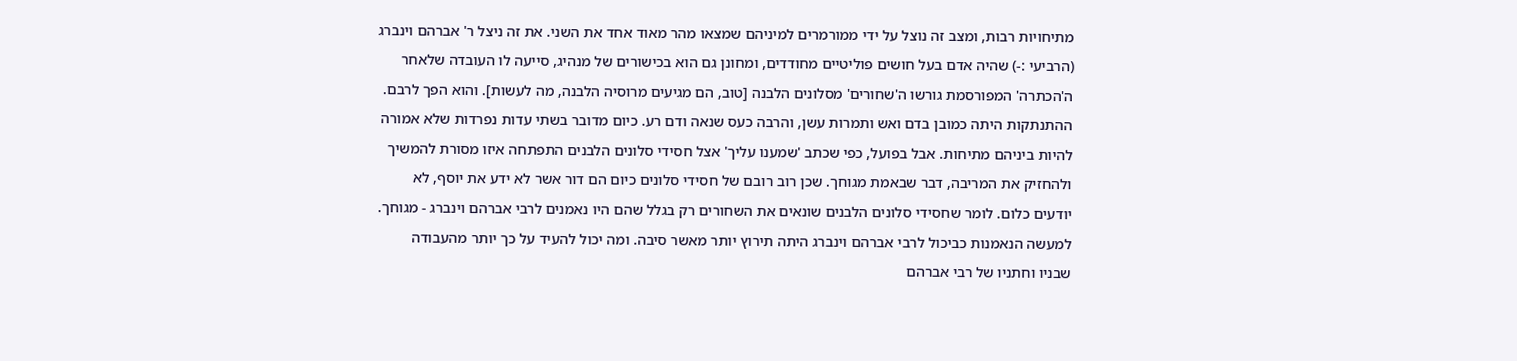מתיחויות רבות, ומצב זה נוצל על ידי ממורמרים למיניהם שמצאו מהר מאוד אחד את השני. את זה ניצל ר' אברהם וינברג (הרביעי :-) שהיה אדם בעל חושים פוליטיים מחודדים, ומחונן גם הוא בכישורים של מנהיג, סייעה לו העובדה שלאחר ה'הכתרה' המפורסמת גורשו ה'שחורים' מסלונים הלבנה [טוב, הם מגיעים מרוסיה הלבנה, מה לעשות]. והוא הפך לרבם. ההתנתקות היתה כמובן בדם ואש ותמרות עשן, והרבה כעס שנאה ודם רע. כיום מדובר בשתי עדות נפרדות שלא אמורה להיות ביניהם מתיחות. אבל בפועל, כפי שכתב 'שמענו עליך' אצל חסידי סלונים הלבנים התפתחה איזו מסורת להמשיך ולהחזיק את המריבה, דבר שבאמת מגוחך. שכן רוב רובם של חסידי סלונים כיום הם דור אשר לא ידע את יוסף, לא יודעים כלום. לומר שחסידי סלונים הלבנים שונאים את השחורים רק בגלל שהם היו נאמנים לרבי אברהם וינברג - מגוחך. למעשה הנאמנות כביכול לרבי אברהם וינברג היתה תירוץ יותר מאשר סיבה. ומה יכול להעיד על כך יותר מהעבודה שבניו וחתניו של רבי אברהם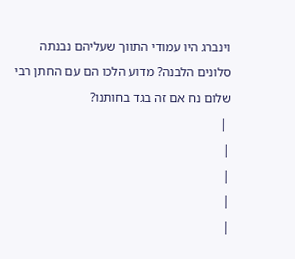וינברג היו עמודי התווך שעליהם נבנתה סלונים הלבנה? מדוע הלכו הם עם החתן רבי שלום נח אם זה בגד בחותנו?
 |
|
|
|
|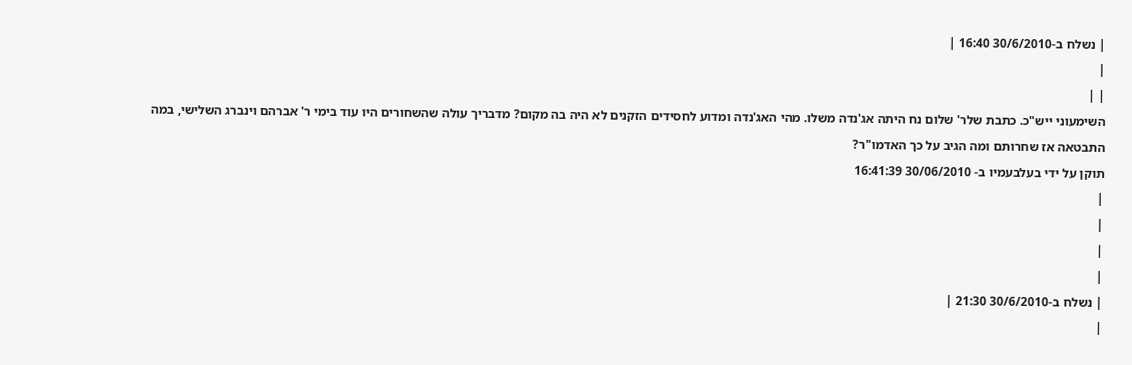| נשלח ב-30/6/2010 16:40 |
|
| |
השימעוני ייש"כ. כתבת שלר' שלום נח היתה אג'נדה משלו. מהי האג'נדה ומדוע לחסידים הזקנים לא היה בה מקום? מדבריך עולה שהשחורים היו עוד בימי ר' אברהם וינברג השלישי, במה התבטאה אז שחרותם ומה הגיב על כך האדמו"ר?
תוקן על ידי בעלבעמיו ב- 30/06/2010 16:41:39
|
|
|
|
| נשלח ב-30/6/2010 21:30 |
|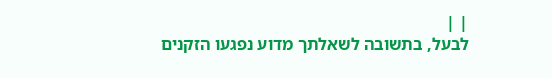| |
לבעל, בתשובה לשאלתך מדוע נפגעו הזקנים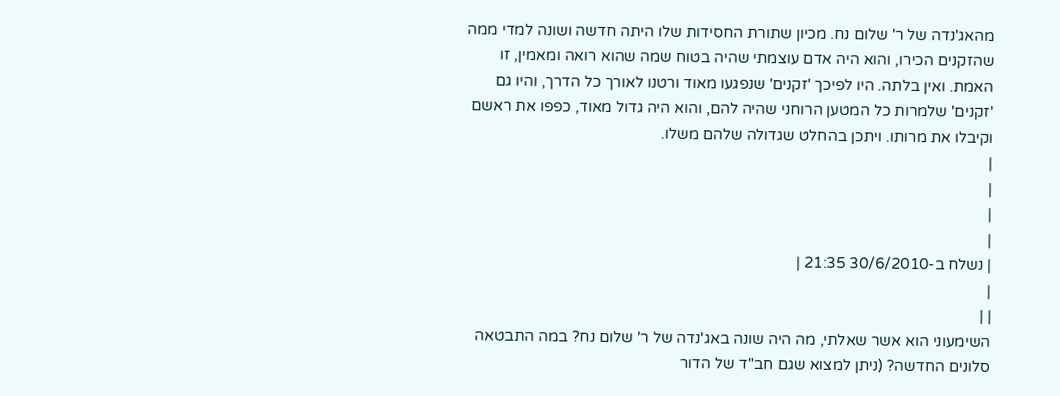מהאג'נדה של ר' שלום נח. מכיון שתורת החסידות שלו היתה חדשה ושונה למדי ממה שהזקנים הכירו, והוא היה אדם עוצמתי שהיה בטוח שמה שהוא רואה ומאמין, זו האמת. ואין בלתה. היו לפיכך 'זקנים' שנפגעו מאוד ורטנו לאורך כל הדרך, והיו גם 'זקנים' שלמרות כל המטען הרוחני שהיה להם, והוא היה גדול מאוד, כפפו את ראשם וקיבלו את מרותו. ויתכן בהחלט שגדולה שלהם משלו.
|
|
|
|
| נשלח ב-30/6/2010 21:35 |
|
| |
השימעוני הוא אשר שאלתי, מה היה שונה באג'נדה של ר' שלום נח? במה התבטאה סלונים החדשה? (ניתן למצוא שגם חב"ד של הדור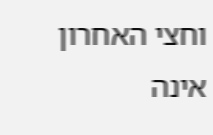וחצי האחרון אינה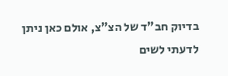בדיוק חב"ד של הצ"צ, אולם כאן ניתן לדעתי לשים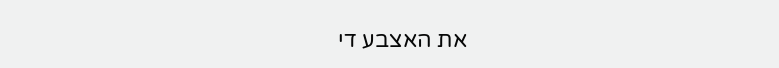את האצבע די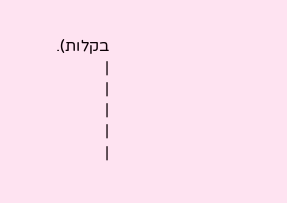בקלות).
|
|
|
|
|